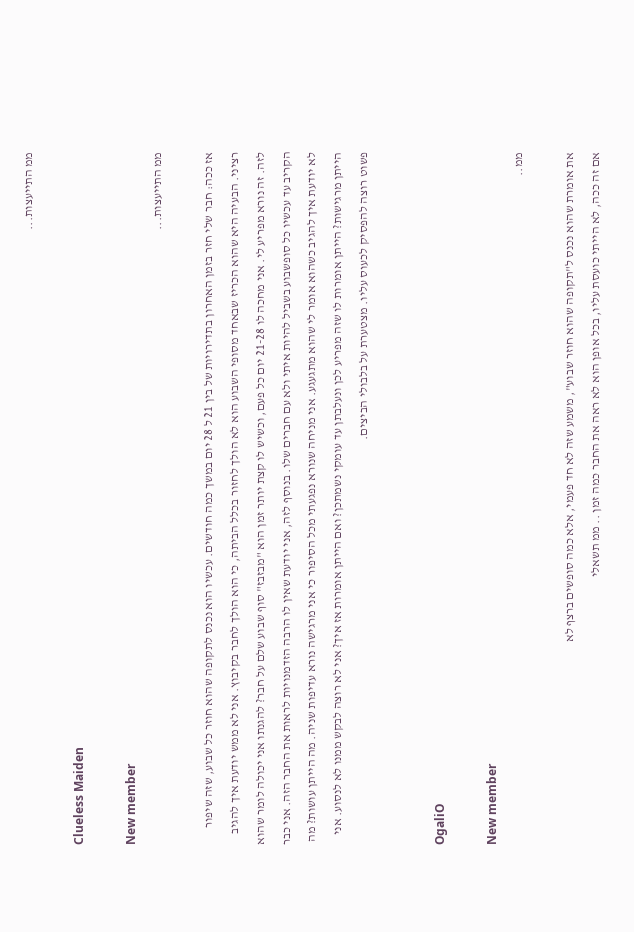ממ התייעצות...

Clueless Maiden

New member
ממ התייעצות...

אז ככה: חבר שלי חזר בזמן האחרון בתדירויות של בין 21 ל 28 יום במשך כמה חודשים. עכשיו הוא נכנס לתקופה שהוא חוזר כל שבוע, שזה שיפור רציני. הבעיה היא שהוא הכריז שבאחד מסופי השבוע הוא לא הולך לחזור בכלל הביתה, כי הוא הולך לחבר בקיבוץ. אני לא ממש יודעת איך להגיב לזה. זה נורא מפריע לי. אני מחכה לו 21-28 יום כל פעם, וכשיש לו קצת יותר זמן הוא "מבזבז" סוף שבוע שלם על חבר? להגנתו אני יכולה לומר שהוא הקריב עד עכשיו כל סופשבוע בשביל להיות איתי ולא עם חברים שלו. בנוסף לזה, אני יודעת שאין לו הרבה הזדמנויות לראות את החבר הזה. אני כבר לא יודעת איך להגיב כשהוא אומר לי שהוא מתגעגע. אני מניחה שנורא נפגעתי מכל הסיפור כי אני מרגישה נורא עדיפות שניה. מה הייתן עושות? מה הייתן מרגישות? הייתן אומרות לו שזה מפריע לכן ונעלבתן עד עומקי נשמתכן? ואם הייתן אומרות אז איך? אני לא רוצה לבקש ממנו לא לנסוע. אני פשוט רוצה להפסיק לכעוס עליו. מצטערת על בלבולי הביצים.


OgaliO

New member
ממ..

את אומרת שהוא נכנס ל"תקופה שהוא חוזר שבוע", משמע שזה לא חד פעמי, אלא כמה סופשים ברצף לא
אם זה ככה, לא הייתי כועסת עליו, בכל אופן הוא לא ראה את החבר כמה זמן .. ממ תשאלי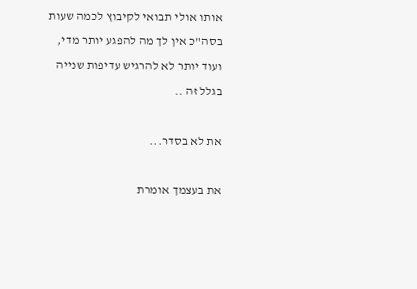אותו אולי תבואי לקיבוץ לכמה שעות
בסה"כ אין לך מה להפגע יותר מדי, ועוד יותר לא להרגיש עדיפות שנייה בגלל זה ..

את לא בסדר...

את בעצמך אומרת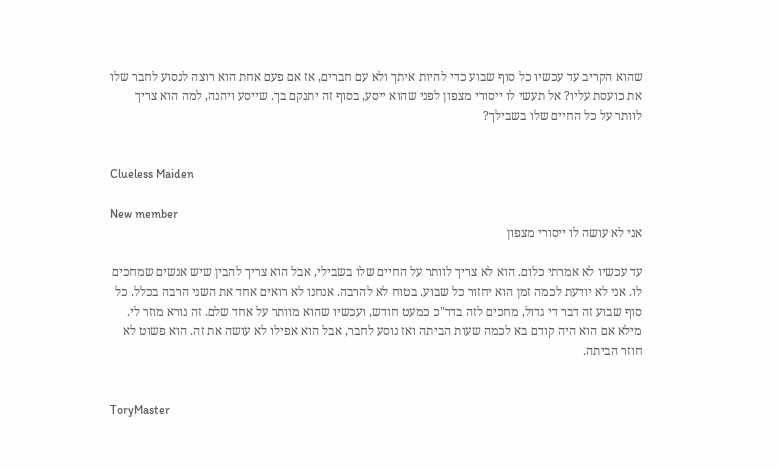שהוא הקריב עד עכשיו כל סוף שבוע כדי להיות איתך ולא עם חברים, אז אם פעם אחת הוא רוצה לנסוע לחבר שלו את כועסת עליו? אל תעשי לו ייסורי מצפון לפני שהוא ייסע, בסוף זה יתנקם בך. שייסע ויהנה, למה הוא צריך לוותר על כל החיים שלו בשבילך?


Clueless Maiden

New member
אני לא עושה לו ייסורי מצפון

עד עכשיו לא אמרתי כלום. הוא לא צריך לוותר על החיים שלו בשבילי, אבל הוא צריך להבין שיש אנשים שמחכים לו. אני לא יודעת לכמה זמן הוא יחזור כל שבוע. בטוח לא להרבה. אנחנו לא רואים אחד את השני הרבה בכלל. כל סוף שבוע זה דבר די גדול, מחכים לזה בדר"כ כמעט חודש, ועכשיו שהוא מוותר על אחד שלם. זה נורא מוזר לי. מילא אם הוא היה קודם בא לכמה שעות הביתה ואז נוסע לחבר, אבל הוא אפילו לא עושה את זה. הוא פשוט לא חוזר הביתה.


ToryMaster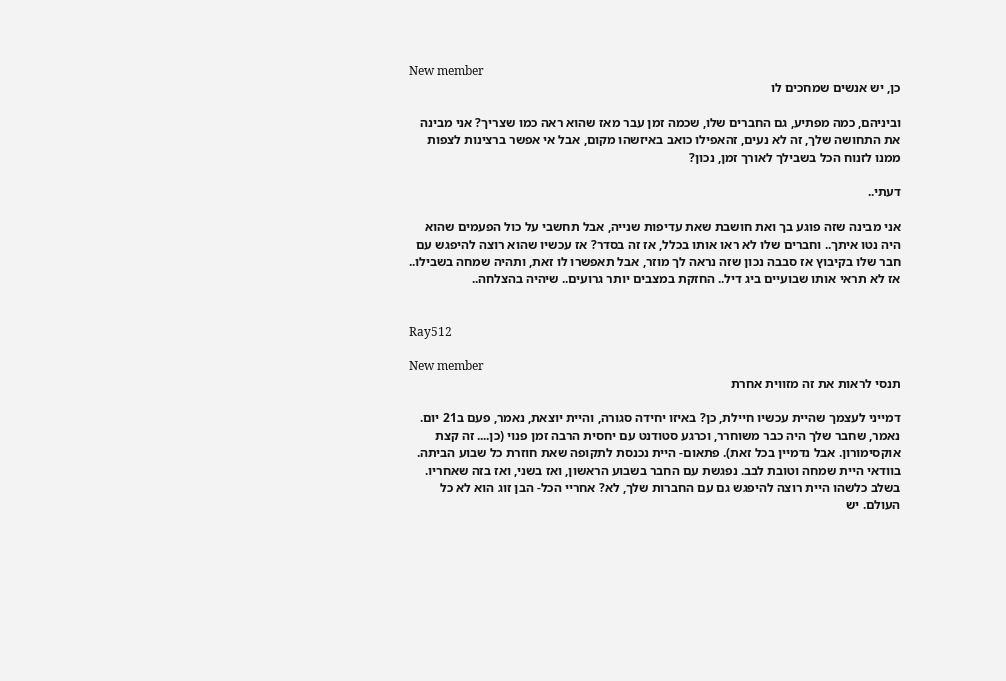New member
כן, יש אנשים שמחכים לו

וביניהם, כמה מפתיע, גם החברים שלו, שכמה זמן עבר מאז שהוא ראה כמו שצריך? אני מבינה את התחושה שלך, זה לא נעים, זהאפילו כואב באיזשהו מקום, אבל אי אפשר ברצינות לצפות ממנו לזנוח הכל בשבילך לאורך זמן, נכון?

דעתי..

אני מבינה שזה פוגע בך ואת חושבת שאת עדיפות שנייה, אבל תחשבי על כול הפעמים שהוא היה נטו איתך.. וחברים שלו לא ראו אותו בכלל, אז זה בסדר? אז עכשיו שהוא רוצה להיפגש עם חבר שלו בקיבוץ אז סבבה נכון שזה נראה לך מוזר, אבל תאפשרו לו זאת, ותהיה שמחה בשבילו.. אז לא תראי אותו שבועיים ביג דיל.. החזקת במצבים יותר גרועים.. שיהיה בהצלחה..


Ray512

New member
תנסי לראות את זה מזווית אחרת

דמייני לעצמך שהיית עכשיו חיילת, כן? באיזו יחידה סגורה, והיית יוצאת, נאמר, פעם ב21 יום. נאמר, שחבר שלך היה כבר משוחרר, וכרגע סטודנט עם יחסית הרבה זמן פנוי (כן.... זה קצת אוקסימורון. אבל נדמיין בכל זאת). פתאום- היית נכנסת לתקופה שאת חוזרת כל שבוע הביתה. בוודאי היית שמחה וטובת לבב. נפגשת עם החבר בשבוע הראשון, ואז בשני, ואז בזה שאחריו. בשלב כלשהו היית רוצה להיפגש גם עם החברות שלך, לא? אחריי הכל- הבן זוג הוא לא כל העולם. יש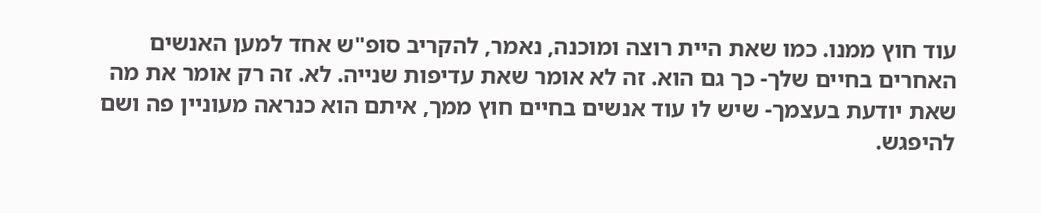עוד חוץ ממנו. כמו שאת היית רוצה ומוכנה, נאמר, להקריב סופ"ש אחד למען האנשים האחרים בחיים שלך- כך גם הוא. זה לא אומר שאת עדיפות שנייה. לא. זה רק אומר את מה שאת יודעת בעצמך- שיש לו עוד אנשים בחיים חוץ ממך, איתם הוא כנראה מעוניין פה ושם להיפגש.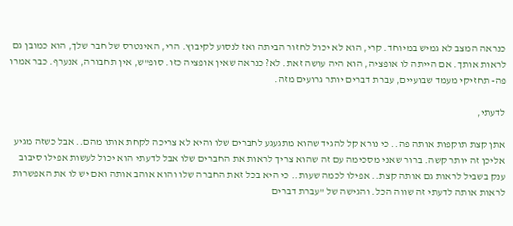כנראה המצב לא גמיש במיוחד. קרי, הוא לא יכול לחזור הביתה ואז לנסוע לקיבוץ. הרי, האינטרס של חבר שלך, הוא כמובן גם לראות אותך. אם הייתה לו אופציה, הוא היה עושה זאת. לא? כנראה שאין אופציה כזו. סופ"ש, אין תחבורה, אנערף. כבר אמרו פה- תחזיקי מעמד שבועיים, עברת דברים יותר גרועים מזה.

לדעתי,

אתן קצת תוקפות אותה פה.. כי נורא קל להגיד שהוא מתגעגע לחברים שלו והיא לא צריכה לקחת אותו מהם.. אבל כשזה מגיע אליכן זה יותר קשה. ברור שאני מסכימה עם זה שהוא צריך לראות את החברים שלו אבל לדעתי הוא יכול לעשות אפילו סיבוב ענק בשביל לראות גם אותה קצת.. אפילו לכמה שעות.. כי היא בכל זאת החברה שלו והוא אוהב אותה ואם יש לו את האפשרות לראות אותה לדעתי זה שווה הכל. והגישה של "עברת דברים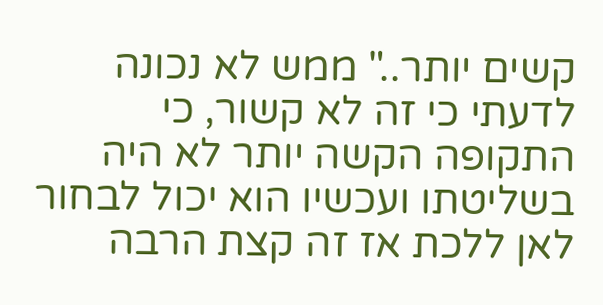קשים יותר.." ממש לא נכונה לדעתי כי זה לא קשור, כי התקופה הקשה יותר לא היה בשליטתו ועכשיו הוא יכול לבחור לאן ללכת אז זה קצת הרבה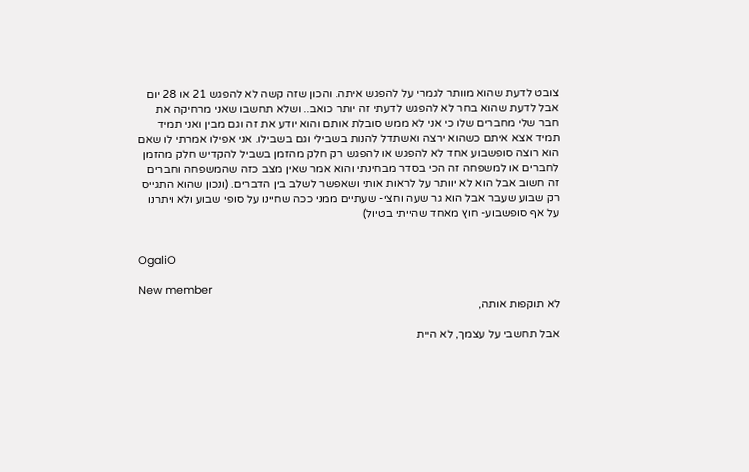צובט לדעת שהוא מוותר לגמרי על להפגש איתה. והכון שזה קשה לא להפגש 21 או 28 יום אבל לדעת שהוא בחר לא להפגש לדעתי זה יותר כואב.. ושלא תחשבו שאני מרחיקה את חבר שלי מחברים שלו כי אני לא ממש סובלת אותם והוא יודע את זה וגם מבין ואני תמיד תמיד אצא איתם כשהוא ירצה ואשתדל להנות בשבילי וגם בשבילו. אני אפילו אמרתי לו שאם הוא רוצה סופשבוע אחד לא להפגש או להפגש רק חלק מהזמן בשביל להקדיש חלק מהזמן לחברים או למשפחה זה הכי בסדר מבחינתי והוא אמר שאין מצב כזה שהמשפחה וחברים זה חשוב אבל הוא לא יוותר על לראות אותי ושאפשר לשלב בין הדברים. (ונכון שהוא התגייס רק שבוע שעבר אבל הוא גר שעה וחצי- שעתיים ממני ככה שחיינו על סופי שבוע ולא ויתרנו על אף סופשבוע- חוץ מאחד שהייתי בטיול)


OgaliO

New member
לא תוקפות אותה,

אבל תחשבי על עצמך, לא היית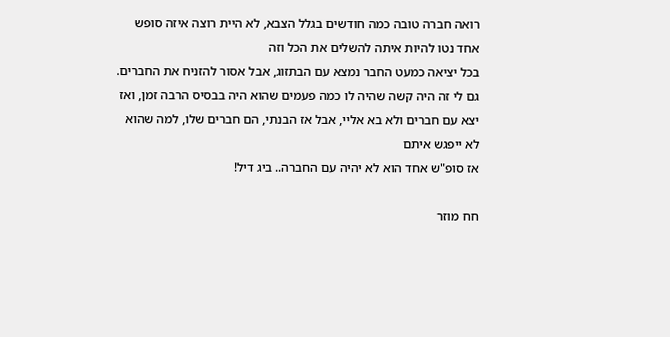רואה חברה טובה כמה חודשים בגלל הצבא, לא היית רוצה איזה סופש אחד נטו להיות איתה להשלים את הכל וזה
בכל יציאה כמעט החבר נמצא עם הבתזוג, אבל אסור להזניח את החברים. גם לי זה היה קשה שהיה לו כמה פעמים שהוא היה בבסיס הרבה זמן, ואז יצא עם חברים ולא בא אליי, אבל אז הבנתי, הם חברים שלו, למה שהוא לא ייפגש איתם
אז סופ"ש אחד הוא לא יהיה עם החברה.. ביג דיל!

חח מוזר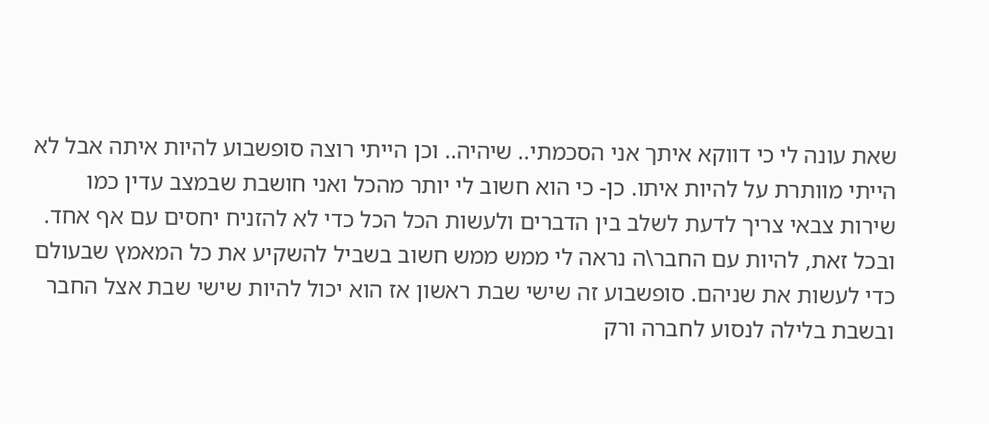שאת עונה לי כי דווקא איתך אני הסכמתי.. שיהיה.. וכן הייתי רוצה סופשבוע להיות איתה אבל לא הייתי מוותרת על להיות איתו. כן- כי הוא חשוב לי יותר מהכל ואני חושבת שבמצב עדין כמו שירות צבאי צריך לדעת לשלב בין הדברים ולעשות הכל הכל כדי לא להזניח יחסים עם אף אחד. ובכל זאת, להיות עם החבר\ה נראה לי ממש ממש חשוב בשביל להשקיע את כל המאמץ שבעולם כדי לעשות את שניהם. סופשבוע זה שישי שבת ראשון אז הוא יכול להיות שישי שבת אצל החבר ובשבת בלילה לנסוע לחברה ורק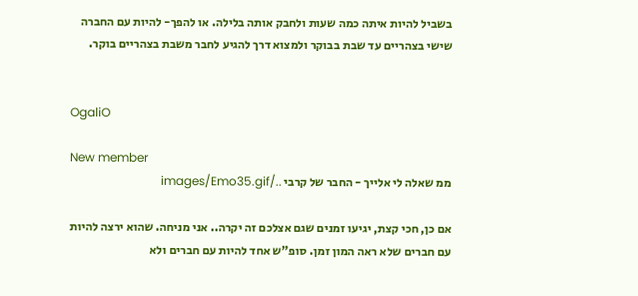בשביל להיות איתה כמה שעות ולחבק אותה בלילה. או להפך- להיות עם החברה שישי בצהריים עד שבת בבוקר ולמצוא דרך להגיע לחבר משבת בצהריים בוקר.


OgaliO

New member
ממ שאלה לי אלייך - החבר של קרבי ../images/Emo35.gif

אם כן, חכי קצת, יגיעו זמנים שגם אצלכם זה יקרה.. אני מניחה. שהוא ירצה להיות עם חברים שלא ראה המון זמן. סופ"ש אחד להיות עם חברים ולא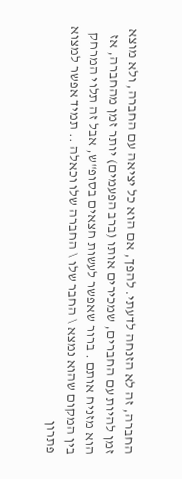החברה, זה לא הזנחה לדעתי. להפך, אם הוא כל יציאה עם החברה, ולא מוצא זמן להיות עם החברים, שמכירים אותו (ברב הפעמים) יותר זמן מהחברה, אז הוא מזניח אותם . ברור שאפשר לעשות חצאים בסופ"ש, אבל זה תלוי המרחק בין המקום שהוא נמצא \ החבר שלו \ החברה שלו וכאלה .. תמיד אפשר למצוא פתרון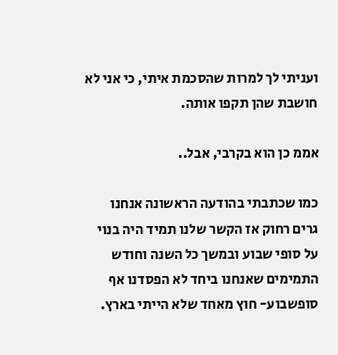ועניתי לך למרות שהסכמת איתי, כי אני לא חושבת שהן תקפו אותה.

אממ כן הוא בקרבי, אבל..

כמו שכתבתי בהודעה הראשונה אנחנו גרים רחוק אז הקשר שלנו תמיד היה בנוי על סופי שבוע ובמשך כל השנה וחודש התמימים שאנחנו ביחד לא הפסדנו אף סופשבוע- חוץ מאחד שלא הייתי בארץ.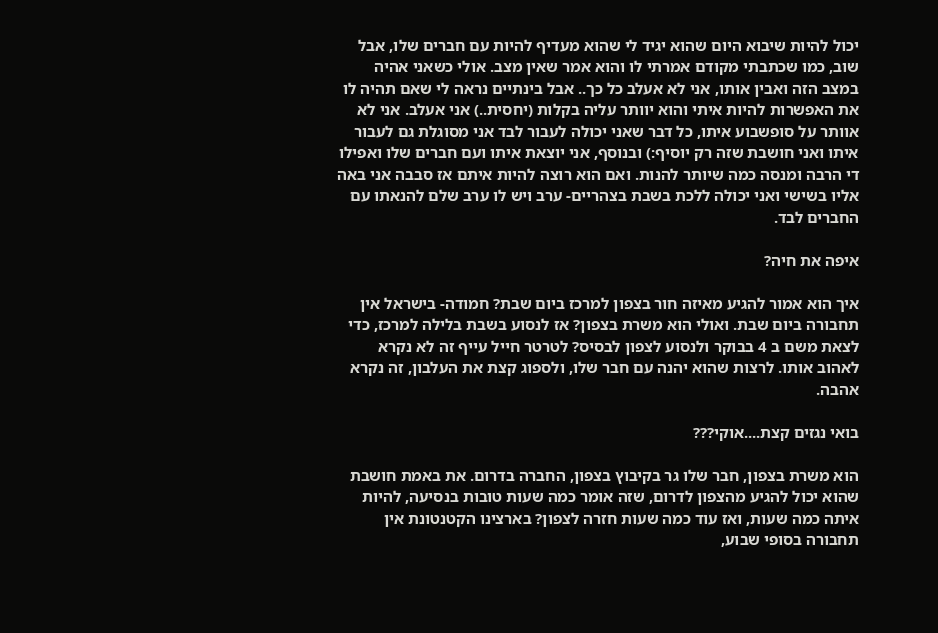יכול להיות שיבוא היום שהוא יגיד לי שהוא מעדיף להיות עם חברים שלו, אבל שוב, כמו שכתבתי מקודם אמרתי לו והוא אמר שאין מצב. אולי כשאני אהיה במצב הזה ואבין אותו, אני לא אעלב כל כך.. אבל בינתיים נראה לי שאם תהיה לו את האפשרות להיות איתי והוא יוותר עליה בקלות (יחסית..) אני אעלב. אני לא אוותר על סופשבוע איתו, כל דבר שאני יכולה לעבור לבד אני מסוגלת גם לעבור איתו ואני חושבת שזה רק יוסיף:) ובנוסף, אני יוצאת איתו ועם חברים שלו ואפילו די הרבה ומנסה כמה שיותר להנות. ואם הוא רוצה להיות איתם אז סבבה אני באה אליו בשישי ואני יכולה ללכת בשבת בצהריים- ערב ויש לו ערב שלם להנאתו עם החברים לבד.

איפה את חיה?

איך הוא אמור להגיע מאיזה חור בצפון למרכז ביום שבת? חמודה- בישראל אין תחבורה ביום שבת. ואולי הוא משרת בצפון? אז לנסוע בשבת בלילה למרכז, כדי לצאת משם ב 4 בבוקר ולנסוע לצפון לבסיס? לטרטר חייל עייף זה לא נקרא לאהוב אותו. לרצות שהוא יהנה עם חבר שלו, ולספוג קצת את העלבון, זה נקרא אהבה.

בואי נגזים קצת....אוקי???

הוא משרת בצפון, חבר שלו גר בקיבוץ בצפון, החברה בדרום. את באמת חושבת שהוא יכול להגיע מהצפון לדרום, שזה אומר כמה שעות טובות בנסיעה, להיות איתה כמה שעות, ואז עוד כמה שעות חזרה לצפון? בארצינו הקטנטונת אין תחבורה בסופי שבוע,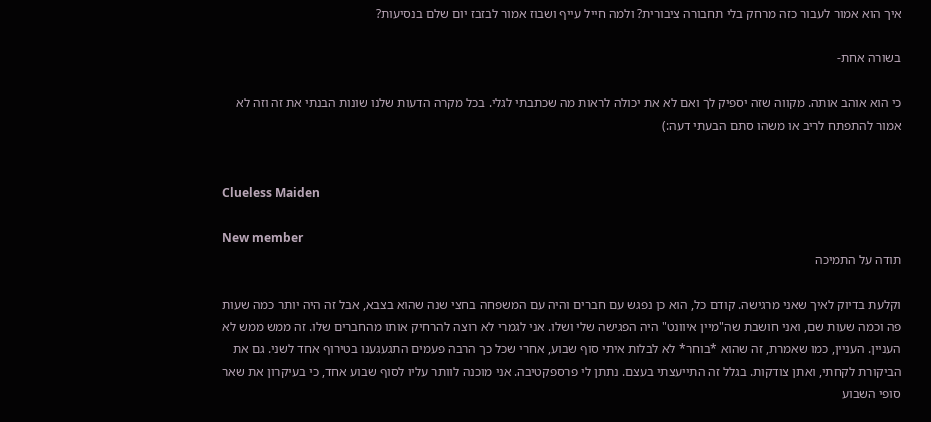איך הוא אמור לעבור כזה מרחק בלי תחבורה ציבורית? ולמה חייל עייף ושבוז אמור לבזבז יום שלם בנסיעות?

בשורה אחת-

כי הוא אוהב אותה. מקווה שזה יספיק לך ואם לא את יכולה לראות מה שכתבתי לגלי. בכל מקרה הדעות שלנו שונות הבנתי את זה וזה לא אמור להתפתח לריב או משהו סתם הבעתי דעה:)


Clueless Maiden

New member
תודה על התמיכה

וקלעת בדיוק לאיך שאני מרגישה. קודם כל, הוא כן נפגש עם חברים והיה עם המשפחה בחצי שנה שהוא בצבא, אבל זה היה יותר כמה שעות פה וכמה שעות שם, ואני חושבת שה"מיין איוונט" היה הפגישה שלי ושלו. אני לגמרי לא רוצה להרחיק אותו מהחברים שלו. זה ממש ממש לא העניין. העניין, כמו שאמרת, זה שהוא *בוחר* לא לבלות איתי סוף שבוע, אחרי שכל כך הרבה פעמים התגעגענו בטירוף אחד לשני. גם את הביקורת לקחתי, ואתן צודקות. בגלל זה התייעצתי בעצם. נתתן לי פרספקטיבה. אני מוכנה לוותר עליו לסוף שבוע אחד, כי בעיקרון את שאר סופי השבוע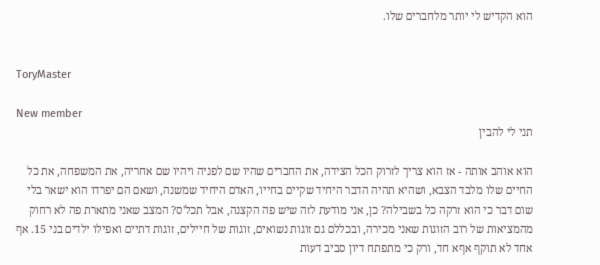הוא הקדיש לי יותר מלחברים שלו.


ToryMaster

New member
תני לי להבין

הוא אוהב אותה - אז הוא צריך לזרוק הכל הצידה, את החברים שהיו שם לפניה ויהיו שם אחריה, את המשפחה, את כל החיים שלו מלבד הצבא, ושהיא תהיה הדבר היחיד שקיים בחייו, האדם היחיד שמשנה, ושאם הם יפרדו הוא ישאר בלי שום דבר כי הוא זרקה כל בשבילה? כן, אני מודעת לזה שיש פה הקצנה, אבל תכל'ס? המצב שאני מתארת פה לא רחוק מהמציאות של רוב הזוגות שאני מכירה, ובכללם גם זוגות נשואים, זוגות של חיילים, זוגות דתיים ואפילו ילדים בני 15. אף אחד לא תוקף אףא חד, ורק כי מתפתח דיון סביב דעות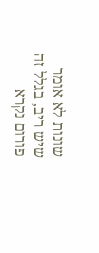שונות לא אומר שיש ריב, בגלל זה פורום נקרא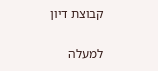קבוצת דיון

למעלה